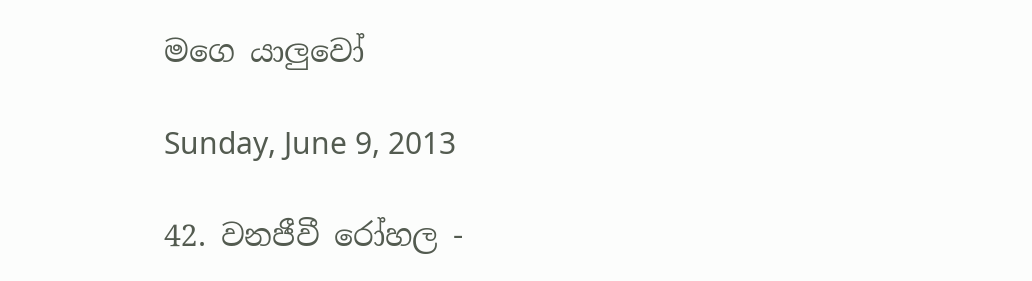මගෙ යාලුවෝ

Sunday, June 9, 2013

42. වනජීවී රෝහල -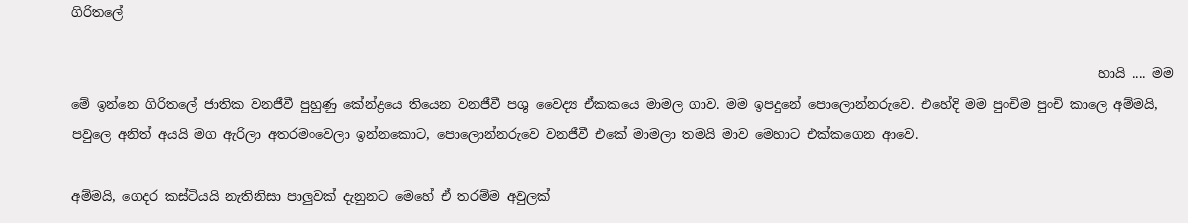ගිරිතලේ

                                                                                                                                                              හායි .... මම මේ ඉන්නෙ ගිරිතලේ ජාතික වනජීවී පුහුණු කේන්ද්‍රයෙ තියෙන වනජීවී පශු වෛද්‍ය ඒකකයෙ මාමල ගාව. මම ඉපදුනේ පොලොන්නරුවෙ. එහේදි මම පුංචිම පුංචි කාලෙ අම්මයි, පවුලෙ අනිත් අයයි මග ඇරිලා අතරමංවෙලා ඉන්නකොට, පොලොන්නරුවෙ වනජීවී එකේ මාමලා තමයි මාව මෙහාට එක්කගෙන ආවෙ.

අම්මයි, ගෙදර කස්ටියයි නැතිනිසා පාලුවක් දැනුනට මෙහේ ඒ තරම්ම අවුලක්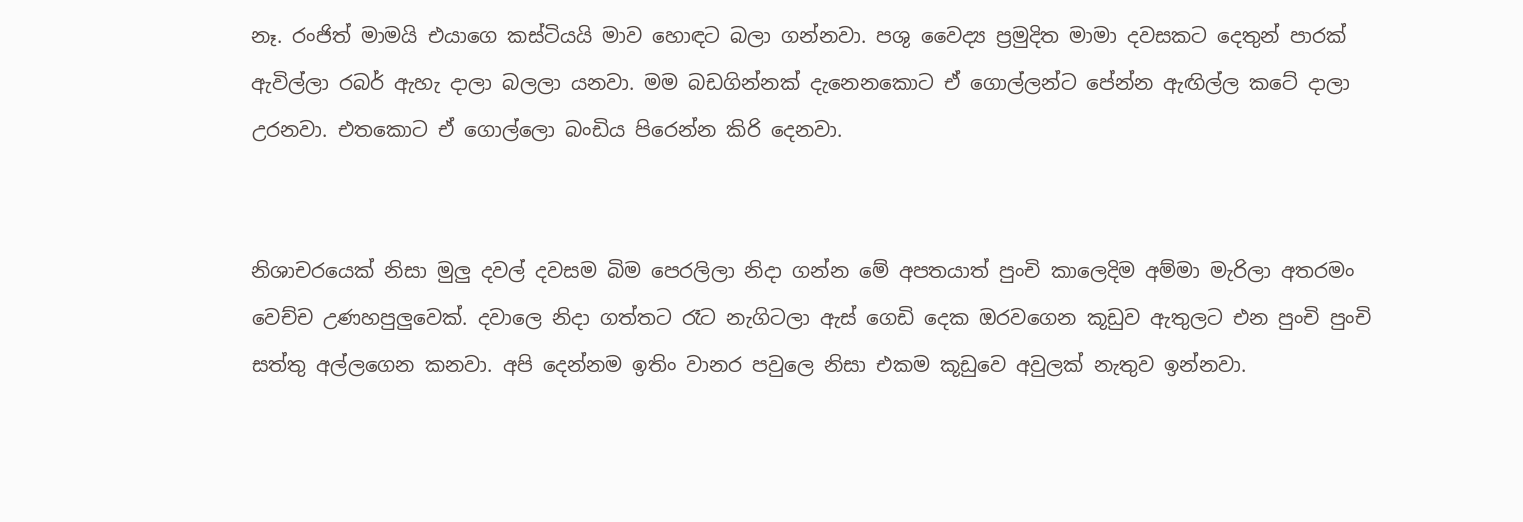නෑ. රංජිත් මාමයි එයාගෙ කස්ටියයි මාව හොඳට බලා ගන්නවා. පශු වෛද්‍ය ප්‍රමුදිත මාමා දවසකට දෙතුන් පාරක් ඇවිල්ලා රබර් ඇහැ දාලා බලලා යනවා. මම බඩගින්නක් දැනෙනකොට ඒ ගොල්ලන්ට පේන්න ඇඟිල්ල කටේ දාලා උරනවා. එතකොට ඒ ගොල්ලො බංඩිය පිරෙන්න කිරි දෙනවා.


නිශාචරයෙක් නිසා මුලු දවල් දවසම බිම පෙරලිලා නිදා ගන්න මේ අපතයාත් පුංචි කාලෙදිම අම්මා මැරිලා අතරමං වෙච්ච උණහපුලුවෙක්. දවාලෙ නිදා ගත්තට රෑට නැගිටලා ඇස් ගෙඩි දෙක ඔරවගෙන කූඩුව ඇතුලට එන පුංචි පුංචි සත්තු අල්ලගෙන කනවා. අපි දෙන්නම ඉතිං වානර පවුලෙ නිසා එකම කූඩුවෙ අවුලක් නැතුව ඉන්නවා.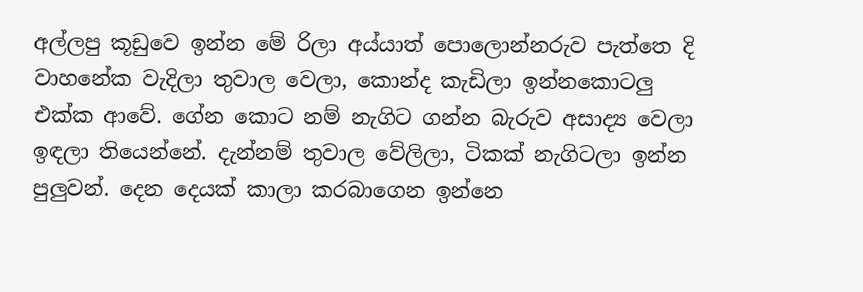අල්ලපු කූඩුවෙ ඉන්න මේ රිලා අය්යාත් පොලොන්නරුව පැත්තෙ දි වාහනේක වැදිලා තුවාල වෙලා, කොන්ද කැඩිලා ඉන්නකොටලු එක්ක ආවේ. ගේන කොට නම් නැගිට ගන්න බැරුව අසාද්‍ය වෙලා ඉඳලා තියෙන්නේ. දැන්නම් තුවාල වේලිලා, ටිකක් නැගිටලා ඉන්න පුලුවන්. දෙන දෙයක් කාලා කරබාගෙන ඉන්නෙ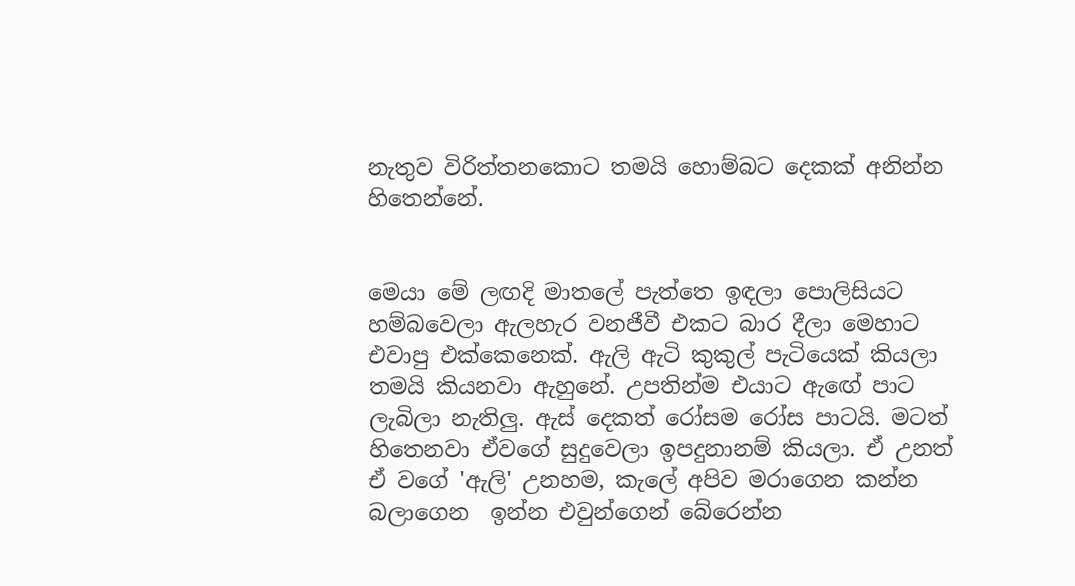නැතුව විරිත්තනකොට තමයි හොම්බට දෙකක් අනින්න හිතෙන්නේ.


මෙයා මේ ලඟදි මාතලේ පැත්තෙ ඉඳලා පොලිසියට හම්බවෙලා ඇලහැර වනජීවී එකට බාර දීලා මෙහාට එවාපු එක්කෙනෙක්. ඇලි ඇටි කුකුල් පැටියෙක් කියලා තමයි කියනවා ඇහුනේ. උපතින්ම එයාට ඇඟේ පාට ලැබිලා නැතිලු. ඇස් දෙකත් රෝසම රෝස පාටයි. මටත් හිතෙනවා ඒවගේ සුදුවෙලා ඉපදුනානම් කියලා. ඒ උනත් ඒ වගේ 'ඇලි' උනහම, කැලේ අපිව මරාගෙන කන්න බලාගෙන  ඉන්න එවුන්ගෙන් බේරෙන්න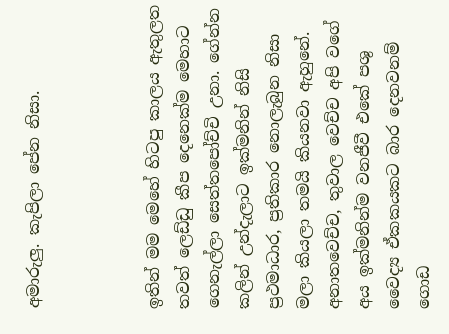අමාරුලු. කැපිලා පේන නිසා.



ඉතින් මම මෙහේ හිටපු කාලය ඇතුලත තවත් ලෙඩ්ඩු කීප දෙනෙක්ම මෙහාට ගෙනැල්ලා සෙත්තපෝච්චි උනා. ගේන්න කලින් උන්දැලාට ඉක්මනින් නිසි ප්‍රථමාධාර, ප්‍රතිකාර නොලැබුන නිසා මලා කියලා තමයි කියනවා ඇහුනේ. අනාතවෙච්ච, තුවාල වෙච්ච අපි වගේ අය ඉක්මනින්ම වනජීවී එකේ පශු වෛද්‍ය ඒකකයකට බාර දෙනවනම් ගොඩ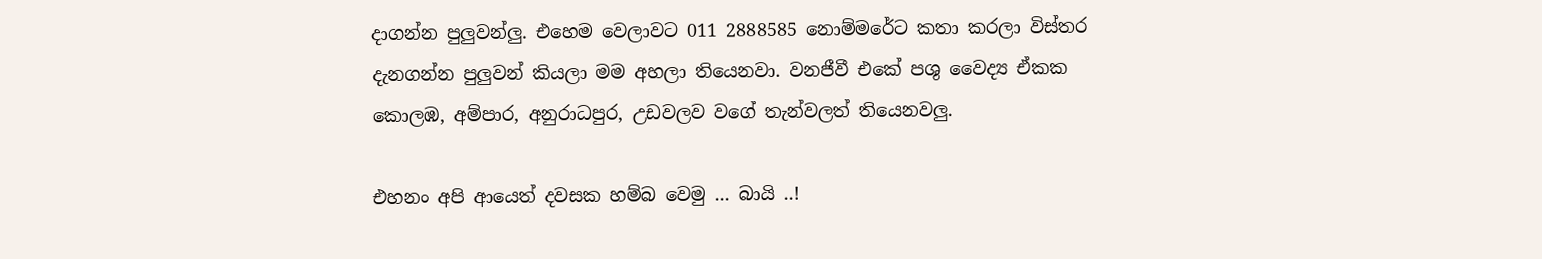දාගන්න පුලුවන්ලු. එහෙම වෙලාවට 011 2888585 නොම්මරේට කතා කරලා විස්තර දැනගන්න පුලුවන් කියලා මම අහලා තියෙනවා. වනජීවී එකේ පශු වෛද්‍ය ඒකක කොලඹ, අම්පාර, අනුරාධපුර, උඩවලව වගේ තැන්වලත් තියෙනවලු.

එහනං අපි ආයෙත් දවසක හම්බ වෙමු ... බායි ..!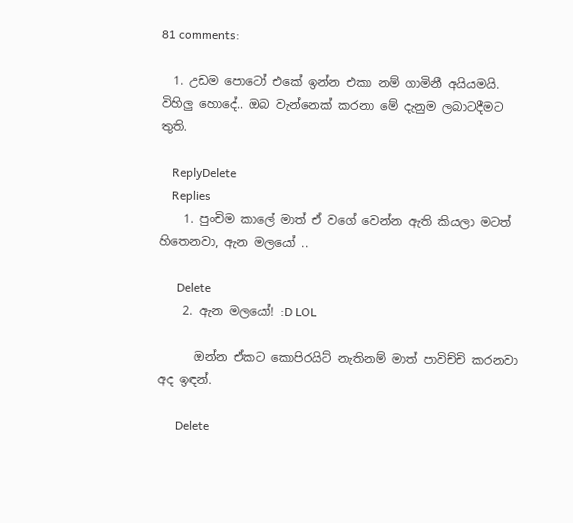81 comments:

  1. උඩම පොටෝ එකේ ඉන්න එකා නම් ගාමිනී අයියමයි. විහිලු හොදේ.. ඔබ වැන්නෙක් කරනා මේ දැනුම ලබාටදීමට තුති.

    ReplyDelete
    Replies
    1. පුංචිම කාලේ මාත් ඒ වගේ වෙන්න ඇති කියලා මටත් හිතෙනවා, ඇන මලයෝ ..

      Delete
    2. ඇන මලයෝ! :D LOL

      ඔන්න ඒකට කොපිරයිට් නැතිනම් මාත් පාවිච්චි කරනවා අද ඉඳන්.

      Delete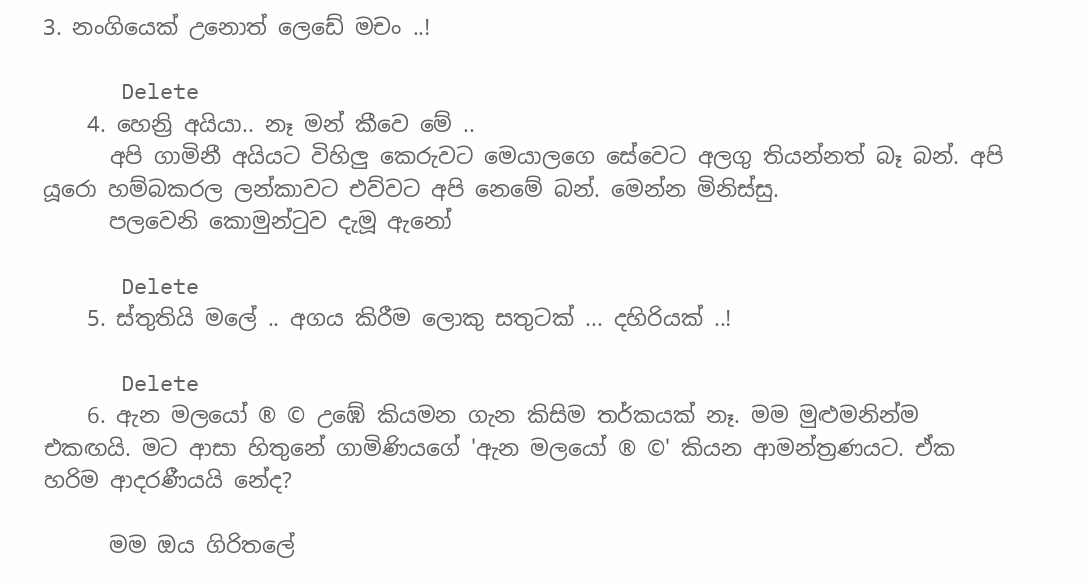3. නංගියෙක් උනොත් ලෙඩේ මචං ..!

      Delete
    4. හෙන්‍රි අයියා.. නෑ මන් කීවෙ මේ ..
      අපි ගාමිනී අයියට විහිලු කෙරුවට මෙයාලගෙ සේවෙට අලගු තියන්නත් බෑ බන්. අපි යූරො හම්බකරල ලන්කාවට එව්වට අපි නෙමේ බන්. මෙන්න මිනිස්සු.
      පලවෙනි කොමුන්ටුව දැමූ ඇනෝ

      Delete
    5. ස්තුතියි මලේ .. අගය කිරීම ලොකු සතුටක් ... දහිරියක් ..!

      Delete
    6. ඇන මලයෝ ® © උඹේ කියමන ගැන කිසිම තර්කයක් නෑ. මම මුළුමනින්ම එකඟයි. මට ආසා හිතුනේ ගාමිණියගේ 'ඇන මලයෝ ® ©' කියන ආමන්ත්‍රණයට. ඒක හරිම ආදරණීයයි නේද?

      මම ඔය ගිරිතලේ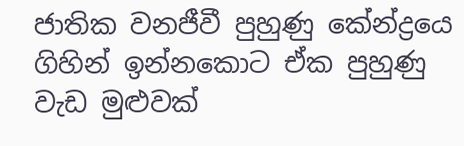ජාතික වනජීවී පුහුණු කේන්ද්‍රයෙ ගිහින් ඉන්නකොට ඒක පුහුණු වැඩ මුළුවක්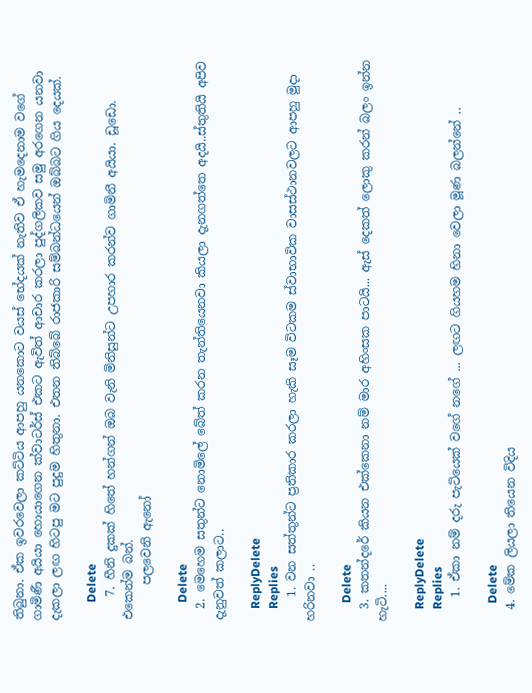තිබුනා. ඒක ඉවරවෙලා කට්ටිය ආපහු යනකොට වයස් භේදයක් නැතිව ඒ හැමදෙනාම වගේ ගාමිණී අයියා හොයාගෙන ක්වාටර්ස් එකට ඇවිත් ආචාර කරලා පුද්ගලිකව සමු අරගෙන යනවා දැකලා ලඟ හිටපු මට පුදුම හිතුනා. එතන තිබ්බේ රාජකාරි සම්බන්ධයෙන් ඔබ්බට ගිය දෙයක්.

      Delete
    7. හීනි දුකක් හිතේ හන්ගන් ඔබ වැනි මිනිසුන්ට උපහාර කරන්ව ගාමිනී අයියා. ඩූඩො. එකෙන්ම බන්.
      පලවෙනි ඇනෝ

      Delete
  2. මෙහෙම සතුන්ට නොමිලේ බේත් කරන තැන්තියෙනවා කියලා දැනගත්තෙ අදයි..ස්තුතියි අපිව දැනුවත් කලාට..

    ReplyDelete
    Replies
    1. වන සත්තුන්ට ප්‍රතිකාර කරලා හැකි සෑම විටකම ස්වාභාවික වාසස්ථානවලට ආපහු මුදා හරිනවා ..

      Delete
  3. කතන්දරේ කියන එක්කෙනා නම් මාර අහිංසක පාටයි... ඇස් දෙකත් ලොකු කරන් බලං ඉන්න හැටි....

    ReplyDelete
    Replies
    1. ඒකා නම් දරු පැටියෙක් වගේ නගේ ... ලඟට ගියහම හිනා වෙලා මූණ බලන්නේ ..

      Delete
  4. මේක ලියලා තියෙන විදිය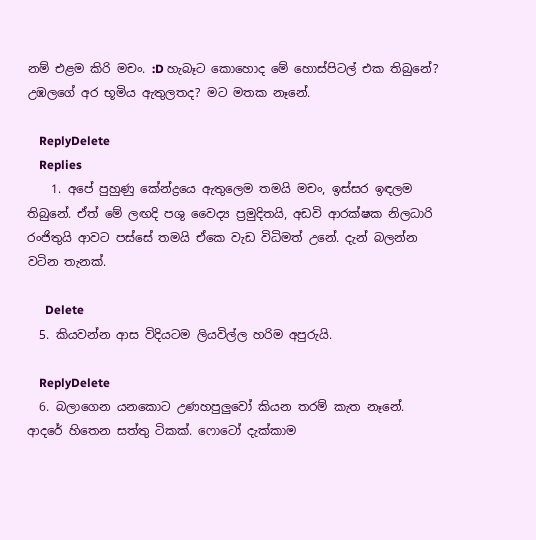නම් එළම කිරි මචං. :D හැබෑට කොහොද මේ හොස්පිටල් එක තිබුනේ? උඹලගේ අර භූමිය ඇතුලතද? මට මතක නෑනේ.

    ReplyDelete
    Replies
    1. අපේ පුහුණු කේන්ද්‍රයෙ ඇතුලෙම තමයි මචං, ඉස්සර ඉඳලම තිබුනේ. ඒත් මේ ලඟදි පශු වෛද්‍ය ප්‍රමුදිතයි, අඩවි ආරක්ෂක නිලධාරි රංජිතුයි ආවට පස්සේ තමයි ඒකෙ වැඩ විධිමත් උනේ. දැන් බලන්න වටින තැනක්.

      Delete
  5. කියවන්න ආස විදියටම ලියවිල්ල හරිම අපුරුයි.

    ReplyDelete
  6. බලාගෙන යනකොට උණහපුලුවෝ කියන තරම් කැත නෑනේ. ආදරේ හිතෙන සත්තු ටිකක්. ෆොටෝ දැක්කාම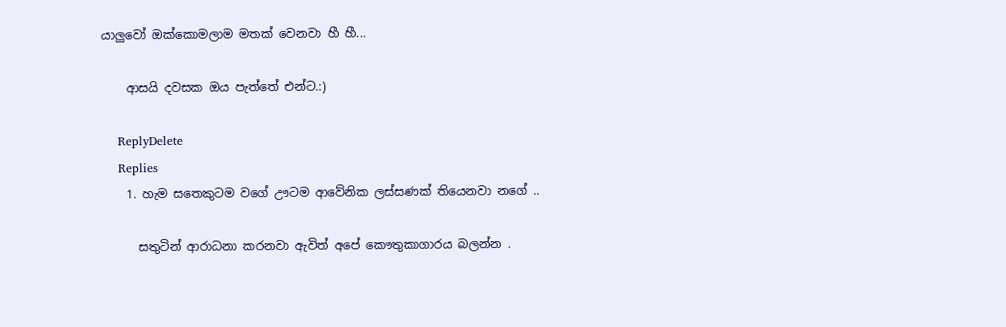යාලුවෝ ඔක්කොමලාම මතක් වෙනවා හී හී...

    ආසයි දවසක ඔය පැත්තේ එන්ට.:)

    ReplyDelete
    Replies
    1. හැම සතෙකුටම වගේ ඌටම ආවේනික ලස්සණක් තියෙනවා නගේ ..

      සතුටින් ආරාධනා කරනවා ඇවිත් අපේ කෞතුකාගාරය බලන්න .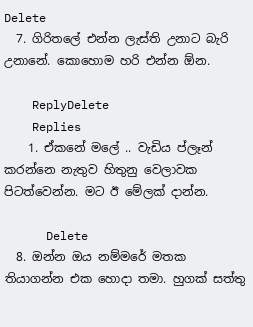Delete
  7. ගිරිතලේ එන්න ලැස්ති උනාට බැරි උනානේ. කොහොම හරි එන්න ඕන.

    ReplyDelete
    Replies
    1. ඒකනේ මලේ .. වැඩිය ප්ලෑන් කරන්නෙ නැතුව හිතුනු වෙලාවක පිටත්වෙන්න. මට ඊ මේලක් දාන්න.

      Delete
  8. ඔන්න ඔය නම්මරේ මතක තියාගන්න එක හොදා තමා. හුගක් සත්තු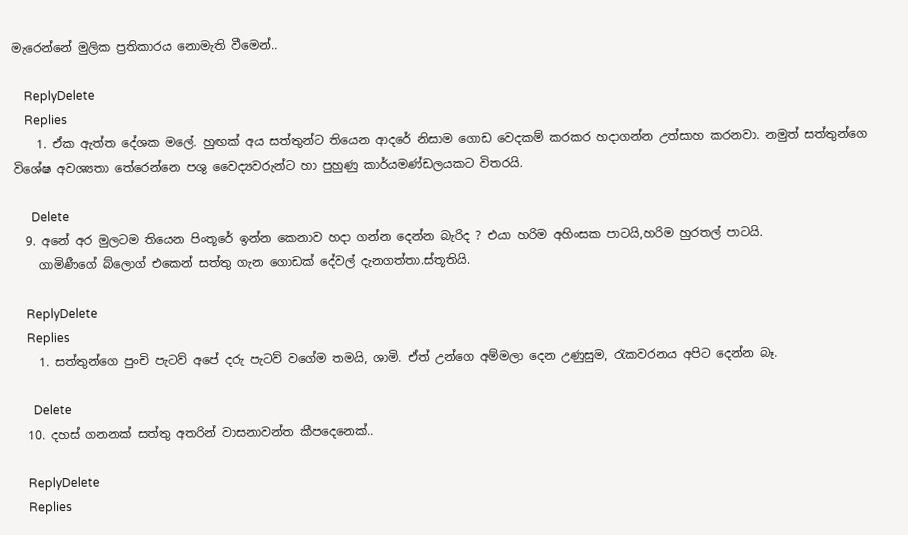මැරෙන්නේ මුලික ප්‍රතිකාරය නොමැති වීමෙන්..

    ReplyDelete
    Replies
    1. ඒක ඇත්ත දේශක මලේ. හුඟක් අය සත්තුන්ට තියෙන ආදරේ නිසාම ගොඩ වෙදකම් කරකර හදාගන්න උත්සාහ කරනවා. නමුත් සත්තුන්ගෙ විශේෂ අවශ්‍යතා තේරෙන්නෙ පශු වෛද්‍යවරුන්ට හා පුහුණු කාර්යමණ්ඩලයකට විතරයි.

      Delete
  9. අනේ අර මුලටම තියෙන පිංතූරේ ඉන්න කෙනාව හදා ගන්න දෙන්න බැරිද ? එයා හරිම අහිංසක පාටයි,හරිම හුරතල් පාටයි.
    ගාමිණීගේ බ්ලොග් එකෙන් සත්තු ගැන ගොඩක් දේවල් දැනගත්තා.ස්තූතියි.

    ReplyDelete
    Replies
    1. සත්තුන්ගෙ පුංචි පැටව් අපේ දරු පැටව් වගේම තමයි, ශාමි. ඒත් උන්ගෙ අම්මලා දෙන උණුසුම, රැකවරනය අපිට දෙන්න බෑ.

      Delete
  10. දහස් ගනනක් සත්තු අතරින් වාසනාවන්ත කීපදෙනෙක්..

    ReplyDelete
    Replies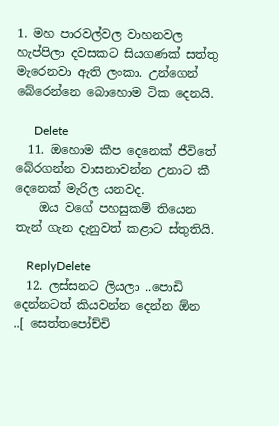1. මහ පාරවල්වල වාහනවල හැප්පිලා දවසකට සියගණක් සත්තු මැරෙනවා ඇති ලංකා. උන්ගෙන් බේරෙන්නෙ බොහොම ටික දෙනයි.

      Delete
  11. ඔහොම කීප දෙනෙක් ‍ජීවිතේ බේරගන්න වාසනාවන්න උනාට කී දෙනෙක් මැරිල යනවද.
    ඔය වගේ පහසුකම් තියෙන තැන් ගැන දැනුවත් කළාට ස්තුතියි.

    ReplyDelete
  12. ලස්සනට ලියලා ..පොඩි දෙන්නටත් කියවන්න දෙන්න ඕන ..[ සෙත්තපෝච්චි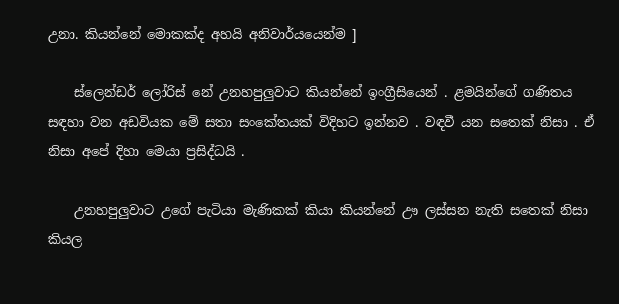උනා. කියන්නේ මොකක්ද අහයි අනිවාර්යයෙන්ම ]

    ස්ලෙන්ඩර් ලෝරිස් නේ උනහපුලුවාට කියන්නේ ඉංග්‍රීසියෙන් . ළමයින්ගේ ගණිතය සඳහා වන අඩවියක මේ සතා සංකේතයක් විදිහට ඉන්නව . වඳවී යන සතෙක් නිසා . ඒ නිසා අපේ දිහා මෙයා ප්‍රසිද්ධයි .

    උනහපුලුවාට උගේ පැටියා මැණිකක් කියා කියන්නේ ඌ ලස්සන නැති සතෙක් නිසා කියල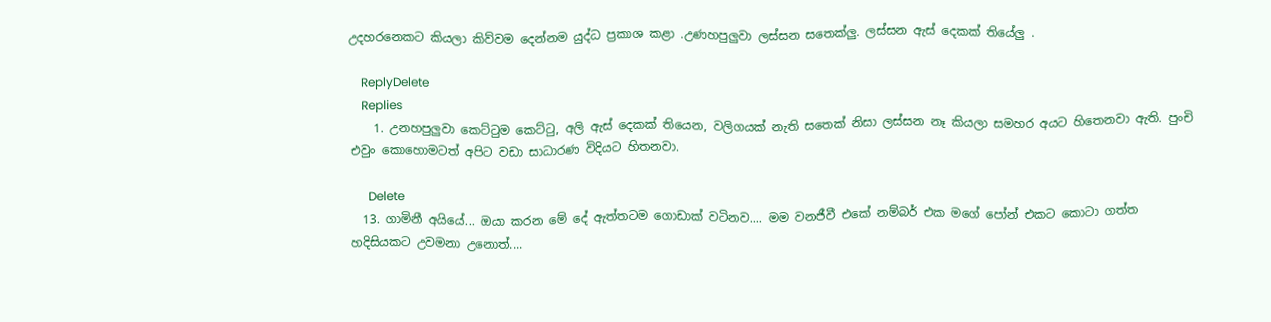උදහරනෙකට කියලා කිව්වම දෙන්නම යුද්ධ ප්‍රකාශ කළා .උණහපුලුවා ලස්සන සතෙක්ලු. ලස්සන ඇස් දෙකක් තියේලු .

    ReplyDelete
    Replies
    1. උනහපුලුවා කෙට්‍ටුම කෙට්‍ටු, අලි ඇස් දෙකක් තියෙන, වලිගයක් නැති සතෙක් නිසා ලස්සන නෑ කියලා සමහර අයට හිතෙනවා ඇති. පුංචි එවුං කොහොමටත් අපිට වඩා සාධාරණ විදියට හිතනවා.

      Delete
  13. ගාමිනී අයියේ... ඔයා කරන මේ දේ ඇත්තටම ගොඩාක් වටිනව.... මම වනජීවී එකේ නම්බර් එක මගේ පෝන් එකට කොටා ගත්ත හදිසියකට උවමනා උනොත්....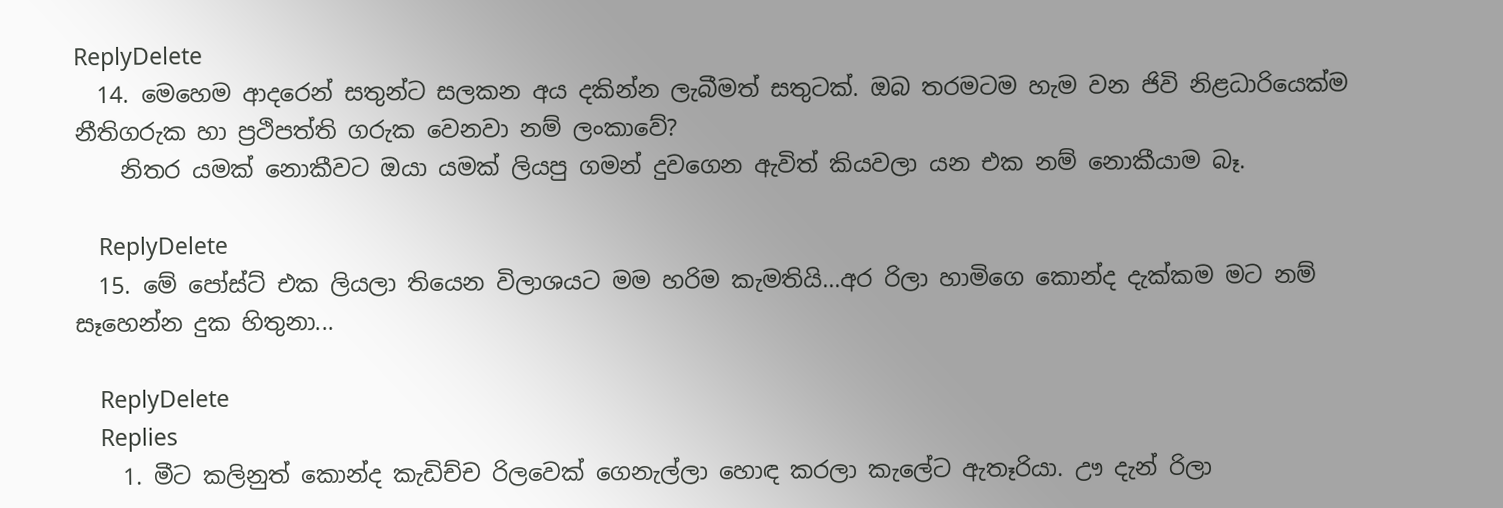ReplyDelete
  14. මෙහෙම ආදරෙන් සතුන්ට සලකන අය දකින්න ලැබීමත් සතුටක්. ඔබ තරමටම හැම වන ජිවි නිළධාරියෙක්ම නීතිගරුක හා ප්‍රථිපත්ති ගරුක වෙනවා නම් ලංකාවේ?
    නිතර යමක් නොකීවට ඔයා යමක් ලියපු ගමන් දුවගෙන ඇවිත් කියවලා යන එක නම් නොකීයාම බෑ.

    ReplyDelete
  15. මේ පෝස්ට් එක ලියලා තියෙන විලාශයට මම හරිම කැමතියි...අර රිලා හාමිගෙ කොන්ද දැක්කම මට නම් සෑහෙන්න දුක හිතුනා...

    ReplyDelete
    Replies
    1. මීට කලිනුත් කොන්ද කැඩිච්ච රිලවෙක් ගෙනැල්ලා හොඳ කරලා කැලේට ඇතෑරියා. ඌ දැන් රිලා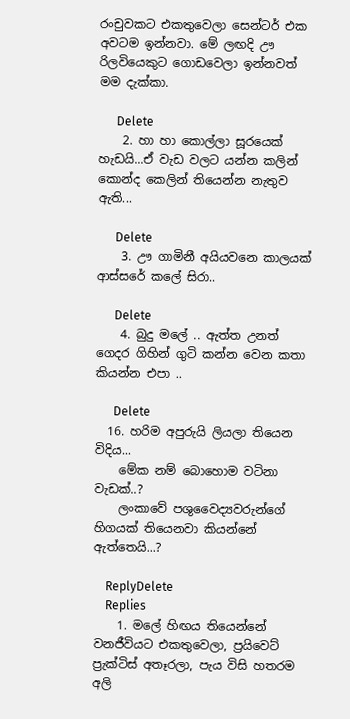රංචුවකට එකතුවෙලා සෙන්ටර් එක අවටම ඉන්නවා. මේ ලඟදි ඌ රිලවියෙකුට ගොඩවෙලා ඉන්නවත් මම දැක්කා.

      Delete
    2. හා හා කොල්ලා සූරයෙක් හැඩයි...ඒ වැඩ වලට යන්න කලින් කොන්ද කෙලින් තියෙන්න නැතුව ඇති...

      Delete
    3. ඌ ගාමිනී අයියවනෙ කාලයක් ආස්සරේ කලේ සිරා..

      Delete
    4. බුදු මලේ .. ඇත්ත උනත් ගෙදර ගිහින් ගුටි කන්න වෙන කතා කියන්න එපා ..

      Delete
  16. හරිම අපුරුයි ලියලා තියෙන විදිය...
    මේක නම් බොහොම වටිනා වැඩක්..?
    ලංකාවේ පශුවෛද්‍යවරුන්ගේ හිගයක් තියෙනවා කියන්නේ ඇත්තෙයි...?

    ReplyDelete
    Replies
    1. මලේ හිඟය තියෙන්නේ වනජීවියට එකතුවෙලා, ප්‍රයිවෙට් ප්‍රැක්ටිස් අතෑරලා, පැය විසි හතරම අලි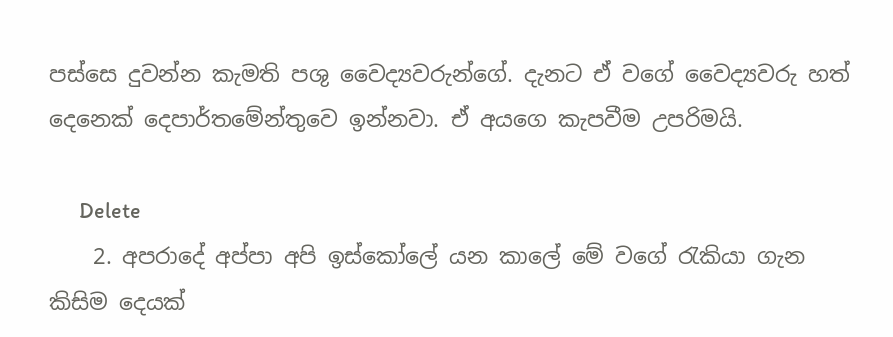පස්සෙ දුවන්න කැමති පශු වෛද්‍යවරුන්ගේ. දැනට ඒ වගේ වෛද්‍යවරු හත් දෙනෙක් දෙපාර්තමේන්තුවෙ ඉන්නවා. ඒ අයගෙ කැපවීම උපරිමයි.

      Delete
    2. අපරාදේ අප්පා අපි ඉස්කෝලේ යන කාලේ මේ වගේ රැකියා ගැන කිසිම දෙයක්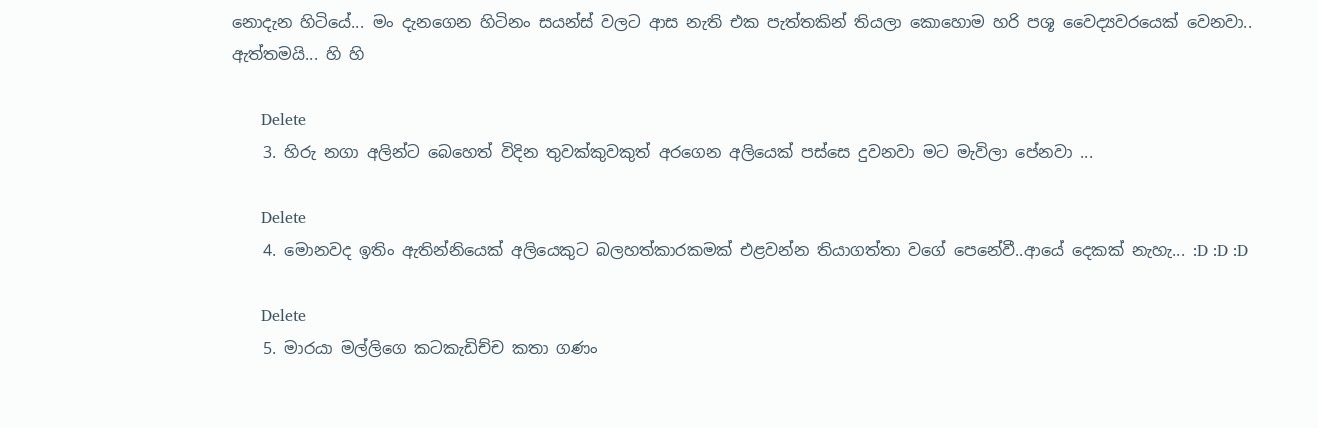නොදැන හිටියේ... මං දැනගෙන හිටිනං සයන්ස් වලට ආස නැති එක පැත්තකින් තියලා කොහොම හරි පශූ වෛද්‍යවරයෙක් වෙනවා.. ඇත්තමයි... හි හි

      Delete
    3. හිරු නගා අලින්ට බෙහෙත් විදින තුවක්කුවකුත් අරගෙන අලියෙක් පස්සෙ දුවනවා මට මැවිලා පේනවා ...

      Delete
    4. මොනවද ඉතිං ඇතින්නියෙක් අලියෙකුට බලහත්කාරකමක් එළවන්න තියාගත්තා වගේ පෙනේවී..ආයේ දෙකක් නැහැ... :D :D :D

      Delete
    5. මාරයා මල්ලිගෙ කටකැඩිච්ච කතා ගණං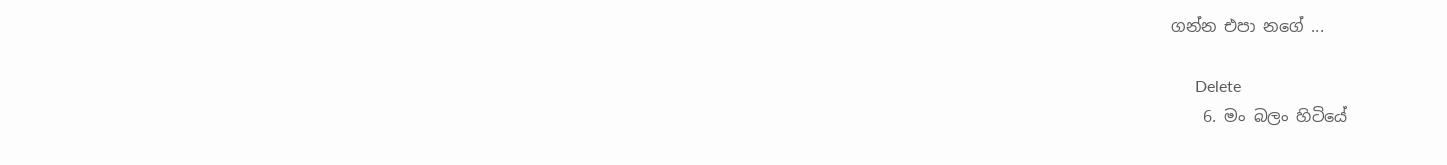ගන්න එපා නගේ ...

      Delete
    6. මං බලං හිටියේ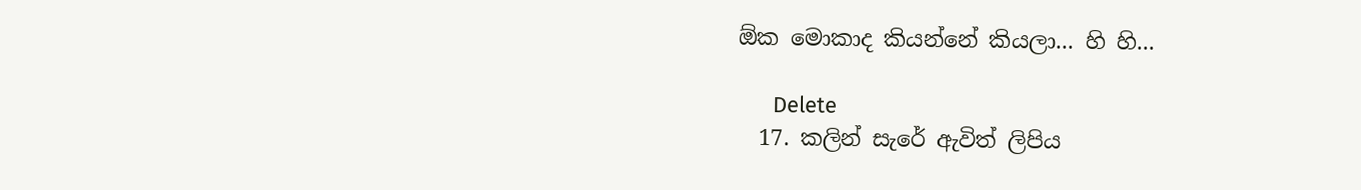ඕක මොකාද කියන්නේ කියලා... හි හි...

      Delete
  17. කලින් සැරේ ඇවිත් ලිපිය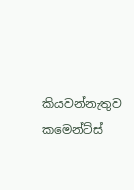කියවන්නැතුව කමෙන්ට්ස්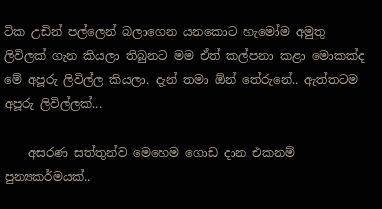ටික උඩින් පල්ලෙන් බලාගෙන යනකොට හැමෝම අමුතු ලිවිලක් ගැන කියලා තිබුනට මම ඒත් කල්පනා කළා මොකක්ද මේ අපූරු ලිවිල්ල කියලා. දැන් තමා ඕන් තේරුනේ.. ඇත්තටම අපූරු ලිවිල්ලක්...

    අසරණ සත්තුන්ව මෙහෙම ගොඩ දාන එකනම් පුන්‍යකර්මයක්..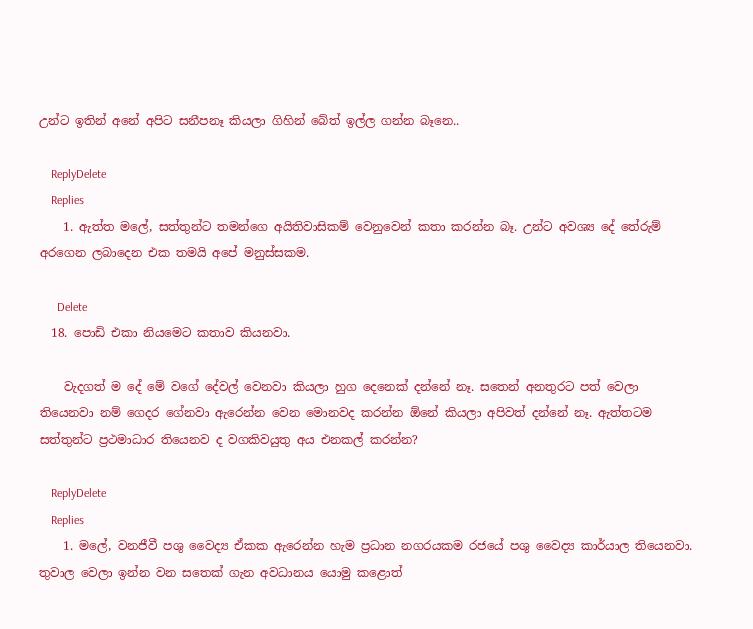උන්ට ඉතින් අනේ අපිට සනීපනෑ කියලා ගිහින් බේත් ඉල්ල ගන්න බෑනෙ..

    ReplyDelete
    Replies
    1. ඇත්ත මලේ, සත්තුන්ට තමන්ගෙ අයිතිවාසිකම් වෙනුවෙන් කතා කරන්න බෑ. උන්ට අවශ්‍ය දේ තේරුම් අරගෙන ලබාදෙන එක තමයි අපේ මනුස්සකම.

      Delete
  18. පොඩි එකා නියමෙට කතාව කියනවා.

    වැදගත් ම දේ මේ වගේ දේවල් වෙනවා කියලා හුග දෙනෙක් දන්නේ නෑ. සතෙන් අනතුරට පත් වෙලා තියෙනවා නම් ගෙදර ගේනවා ඇරෙන්න වෙන මොනවද කරන්න ඕනේ කියලා අපිවත් දන්නේ නෑ. ඇත්තටම සත්තුන්ට ප්‍රථමාධාර තියෙනව ද වගකිවයුතු අය එනකල් කරන්න?

    ReplyDelete
    Replies
    1. මලේ, වනජීවී පශු වෛද්‍ය ඒකක ඇරෙන්න හැම ප්‍රධාන නගරයකම රජයේ පශු වෛද්‍ය කාර්යාල තියෙනවා. තුවාල වෙලා ඉන්න වන සතෙක් ගැන අවධානය යොමු කළොත්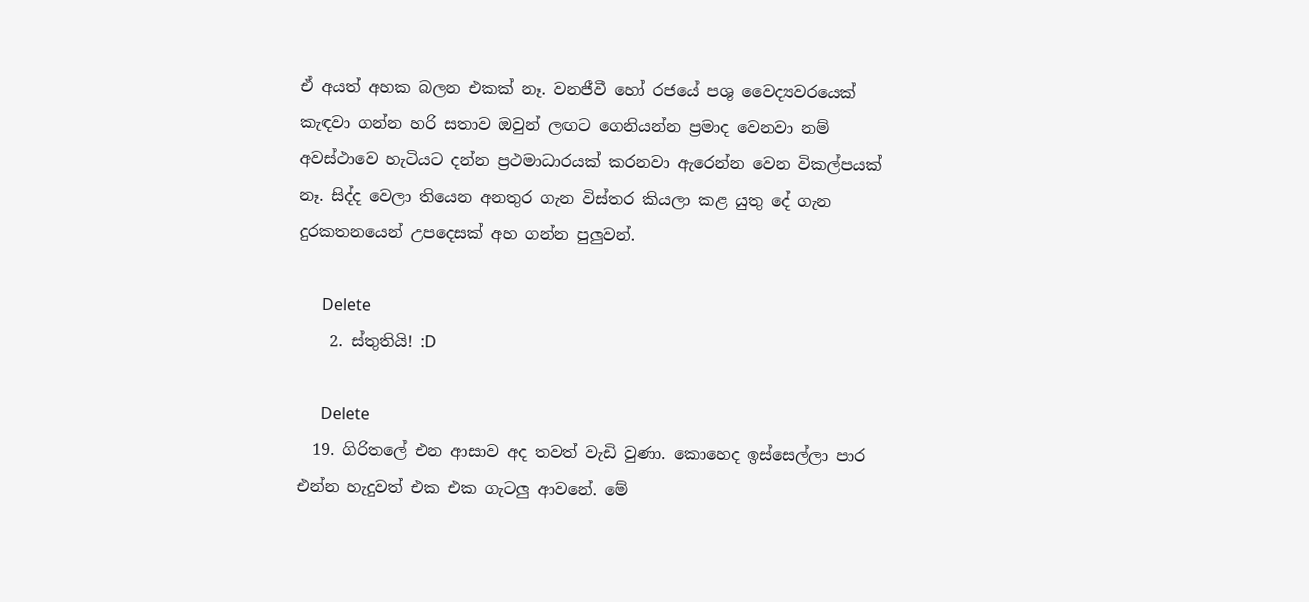ඒ අයත් අහක බලන එකක් නෑ. වනජීවී හෝ රජයේ පශු වෛද්‍යවරයෙක් කැඳවා ගන්න හරි සතාව ඔවුන් ලඟට ගෙනියන්න ප්‍රමාද වෙනවා නම් අවස්ථාවෙ හැටියට දන්න ප්‍රථමාධාරයක් කරනවා ඇරෙන්න වෙන විකල්පයක් නෑ. සිද්ද වෙලා තියෙන අනතුර ගැන විස්තර කියලා කළ යුතු දේ ගැන දුරකතනයෙන් උපදෙසක් අහ ගන්න පුලුවන්.

      Delete
    2. ස්තුතියි! :D

      Delete
  19. ගිරිතලේ එන ආසාව අද තවත් වැඩි වුණා. කොහෙද ඉස්සෙල්ලා පාර එන්න හැදුවත් එක එක ගැටලු ආවනේ. මේ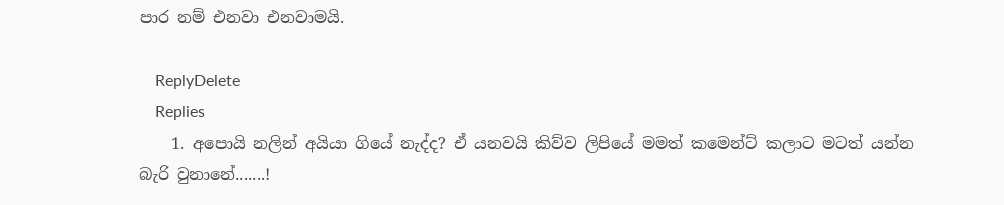පාර නම් එනවා එනවාමයි.

    ReplyDelete
    Replies
    1. අපොයි නලින් අයියා ගියේ නැද්ද? ඒ යනවයි කිව්ව ලිපියේ මමත් කමෙන්ට් කලාට මටත් යන්න බැරි වුනානේ.......!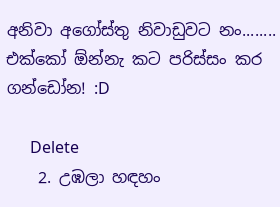අනිවා අගෝස්තු නිවාඩුවට නං........ එක්කෝ ඕන්නැ කට පරිස්සං කර ගන්ඩෝන! :D

      Delete
    2. උඹලා හඳහං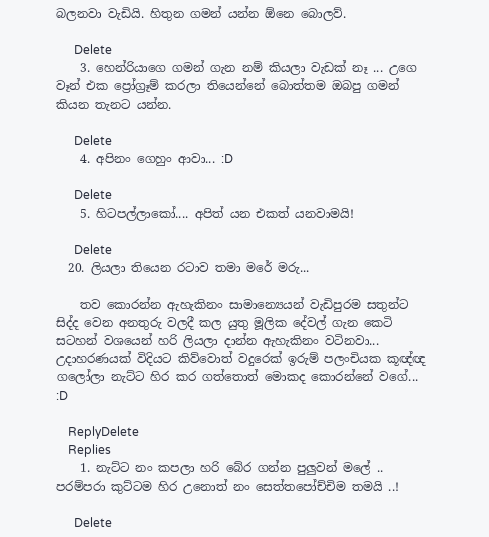බලනවා වැඩියි. හිතුන ගමන් යන්න ඕනෙ බොලව්.

      Delete
    3. හෙන්රියාගෙ ගමන් ගැන නම් කියලා වැඩක් නෑ ... උගෙ වෑන් එක ප්‍රෝග්‍රෑම් කරලා තියෙන්නේ බොත්තම ඔබපු ගමන් කියන තැනට යන්න.

      Delete
    4. අපිනං ගෙහුං ආවා... :D

      Delete
    5. හිටපල්ලාකෝ.... අපිත් යන එකත් යනවාමයි!

      Delete
  20. ලියලා තියෙන රටාව තමා මරේ මරු...

    තව කොරන්න ඇහැකිනං සාමාන්‍යෙයන් වැඩිපුරම සතුන්ට සිද්ද වෙන අනතුරු වලදී කල යුතු මූලික දේවල් ගැන කෙටි සටහන් වශයෙන් හරි ලියලා දාන්න ඇහැකිනං වටිනවා... උදාහරණයක් විදියට කිව්වොත් වදුරෙක් ඉරුම් පලංචියක කූඥ්ඥ ගලෝලා නැට්ට හිර කර ගත්තොත් මොකද කොරන්නේ වගේ... :D

    ReplyDelete
    Replies
    1. නැට්ට නං කපලා හරි බේර ගන්න පුලුවන් මලේ .. පරම්පරා කුට්ටම හිර උනොත් නං සෙත්තපෝච්චිම තමයි ..!

      Delete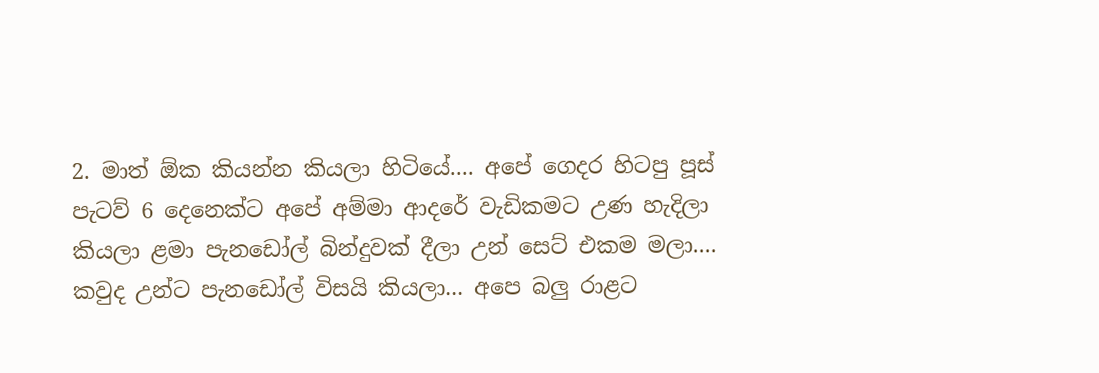2. මාත් ඕක කියන්න කියලා හිටියේ.... අපේ ගෙදර හිටපු පූස් පැටව් 6 දෙනෙක්ට අපේ අම්මා ආදරේ වැඩිකමට උණ හැදිලා කියලා ළමා පැනඩෝල් බින්දුවක් දීලා උන් සෙට් එකම මලා.... කවුද උන්ට පැන‌ඩෝල් විසයි කියලා... අපෙ බලු රාළට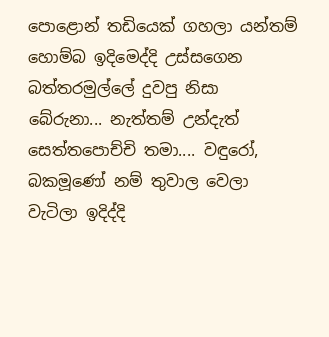පොළොන් තඩියෙක් ගහලා යන්තම් හොම්බ ඉදිමෙද්දි උස්සගෙන බත්තරමුල්ලේ දුවපු නිසා බේරුනා... නැත්තම් උන්දැත් සෙත්තපොච්චි තමා.... වඳුරෝ, බකමූණෝ නම් තුවාල වෙලා වැටිලා ඉදිද්දි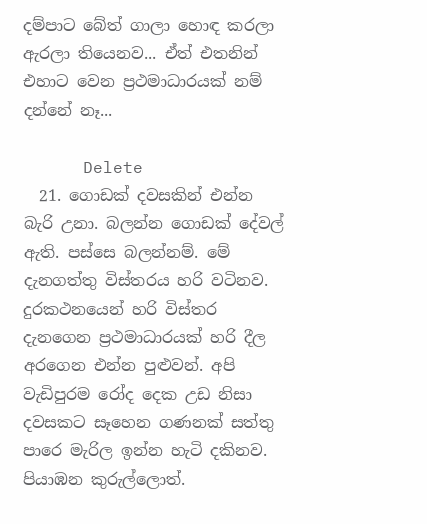දම්පාට බේත් ගාලා හොඳ කරලා ඇරලා තියෙනව... ඒත් එතනින් එහාට වෙන ප්‍රථමාධාරයක් නම් දන්නේ නෑ...

      Delete
  21. ගොඩක් දවසකින් එන්න බැරි උනා. බලන්න ගොඩක් දේවල් ඇති. පස්සෙ බලන්නම්. මේ දැනගත්තු විස්තරය හරි වටිනව. දුරකථනයෙන් හරි විස්තර දැනගෙන ප්‍රථමාධාරයක් හරි දීල අරගෙන එන්න පුළුවන්. අපි වැඩිපුරම රෝද දෙක උඩ නිසා දවසකට සෑහෙන ගණනක් සත්තු පාරෙ මැරිල ඉන්න හැටි දකිනව. පියාඹන කුරුල්ලොත්.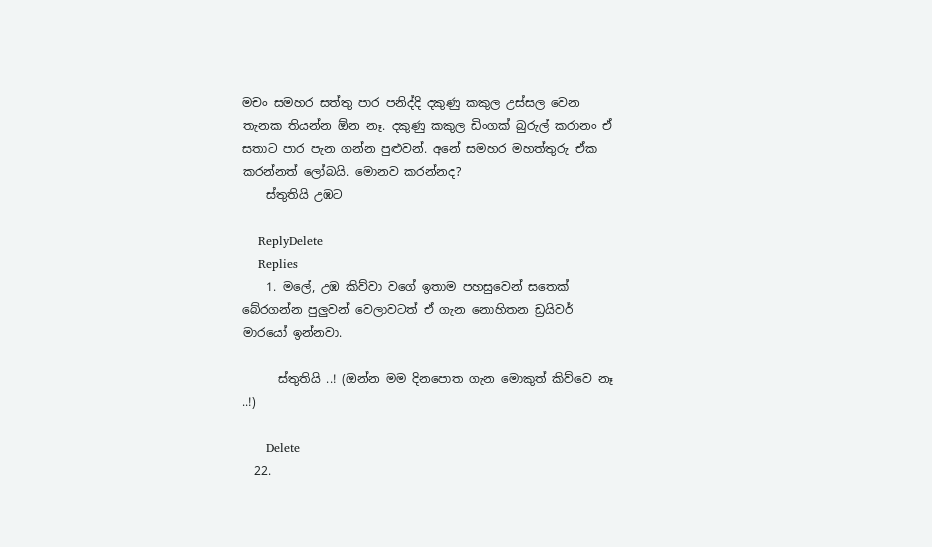මචං සමහර සත්තු පාර පනිද්දි දකුණු කකුල උස්සල වෙන තැනක තියන්න ඕන නෑ. දකුණු කකුල ඩිංගක් බුරුල් කරානං ඒ සතාට පාර පැන ගන්න පුළුවන්. අනේ සමහර මහත්තුරු ඒක කරන්නත් ලෝබයි. මොනව කරන්නද?
    ස්තුතියි උඹට

    ReplyDelete
    Replies
    1. මලේ, උඹ කිව්වා වගේ ඉතාම පහසුවෙන් සතෙක් බේරගන්න පුලුවන් වෙලාවටත් ඒ ගැන නොහිතන ඩ්‍රයිවර් මාරයෝ ඉන්නවා.

      ස්තුතියි ..! (ඔන්න මම දිනපොත ගැන මොකුත් කිව්වෙ නෑ ..!)

      Delete
  22.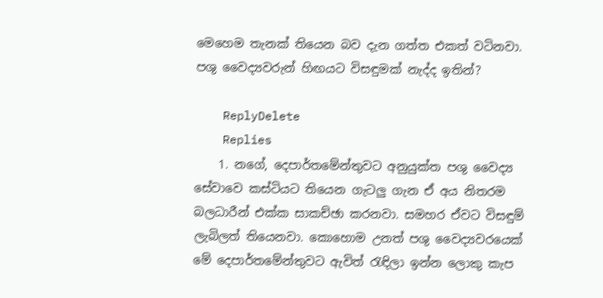මෙහෙම තැනක් තියෙන බව දැන ගත්ත එකත් වටිනවා. පශු වෛද්‍යවරුන් හිඟයට විසඳුමක් නැද්ද ඉතින්?

    ReplyDelete
    Replies
    1. නගේ, දෙපාර්තමේන්තුවට අනුයුක්ත පශු වෛද්‍ය සේවාවෙ කස්ටියට තියෙන ගැටලු ගැන ඒ අය නිතරම බලධාරීන් එක්ක සාකච්ඡා කරනවා. සමහර ඒවට විසඳුම් ලැබිලත් තියෙනවා. කොහොම උනත් පශු වෛද්‍යවරයෙක් මේ දෙපාර්තමේන්තුවට ඇවිත් ‍රැඳිලා ඉන්න ලොකු කැප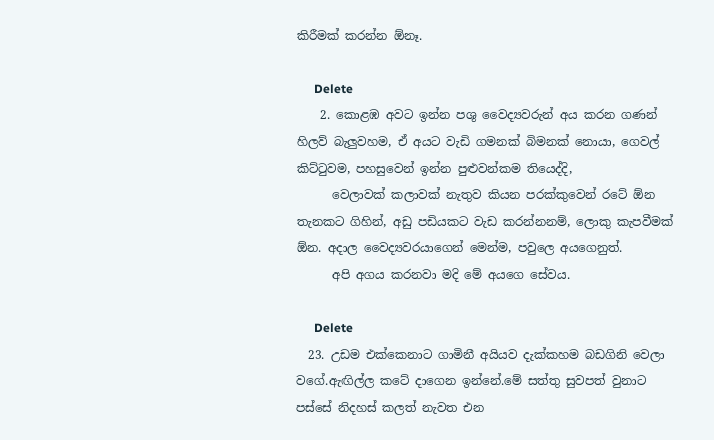කිරීමක් කරන්න ඕනෑ.

      Delete
    2. කොළඹ අවට ඉන්න පශු වෛද්‍යවරුන් අය කරන ගණන් හිලව් බැලුවහම, ඒ අයට වැඩි ගමනක් බිමනක් නොයා, ගෙවල් කිට්ටුවම, පහසුවෙන් ඉන්න පුළුවන්කම තියෙද්දි,
      වෙලාවක් කලාවක් නැතුව කියන පරක්කුවෙන් රටේ ඕන තැනකට ගිහින්, අඩු පඩියකට වැඩ කරන්නනම්, ලොකු කැපවීමක් ඕන. අදාල වෛද්‍යවරයාගෙන් මෙන්ම, පවුලෙ අයගෙනුත්.
      අපි අගය කරනවා මදි මේ අයගෙ සේවය.

      Delete
  23. උඩම එක්කෙනාට ගාමිනී අයියව දැක්කහම බඩගිනි වෙලා වගේ.ඇඟිල්ල කටේ දාගෙන ඉන්නේ.මේ සත්තු සුවපත් වුනාට පස්සේ නිදහස් කලත් නැවත එන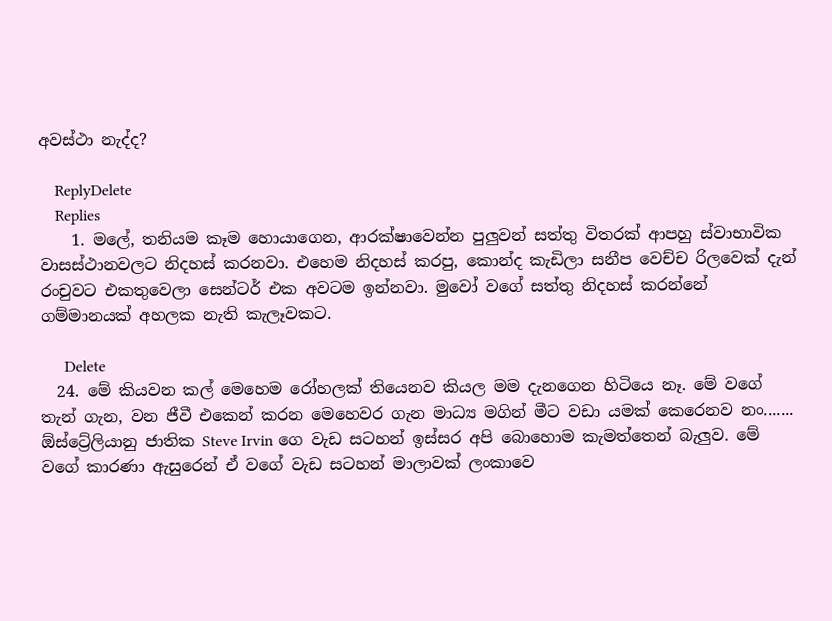අවස්ථා නැද්ද?

    ReplyDelete
    Replies
    1. මලේ, තනියම කෑම හොයාගෙන, ආරක්ෂාවෙන්න පුලුවන් සත්තු විතරක් ආපහු ස්වාභාවික වාසස්ථානවලට නිදහස් කරනවා. එහෙම නිදහස් කරපු, කොන්ද කැඩිලා සනීප වෙච්ච රිලවෙක් දැන් රංචුවට එකතුවෙලා සෙන්ටර් එක අවටම ඉන්නවා. මුවෝ වගේ සත්තු නිදහස් කරන්නේ ගම්මානයක් අහලක නැති කැලෑවකට.

      Delete
  24. මේ කියවන කල් මෙහෙම රෝහලක් තියෙනව කියල මම දැනගෙන හිටියෙ නෑ. මේ වගේ තැන් ගැන, වන ජීවී එකෙන් කරන මෙහෙවර ගැන මාධ්‍ය මගින් මීට වඩා යමක් කෙරෙනව නං....... ඕස්ට්‍රේලියානු ජාතික Steve Irvin ගෙ වැඩ සටහන් ඉස්සර අපි බොහොම කැමත්තෙන් බැලුව. මේ වගේ කාරණා ඇසුරෙන් ඒ වගේ වැඩ සටහන් මාලාවක් ලංකාවෙ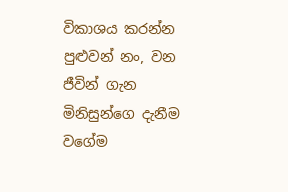විකාශය කරන්න පුළුවන් නං, වන ජීවින් ගැන මිනිසුන්ගෙ දැනීම වගේම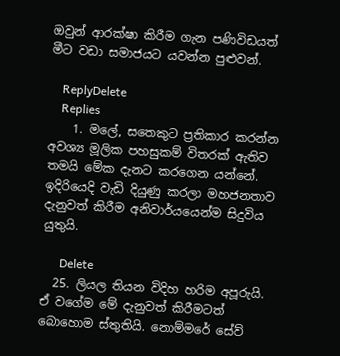ඔවුන් ආරක්ෂා කිරීම ගැන පණිවිඩයත් මීට වඩා සමාජයට යවන්න පුළුවන්.

    ReplyDelete
    Replies
    1. මලේ, සතෙකුට ප්‍රතිකාර කරන්න අවශ්‍ය මූලික පහසුකම් විතරක් ඇතිව තමයි මේක දැනට කරගෙන යන්නේ. ඉදිරියෙදි වැඩි දියුණු කරලා මහජනතාව දැනුවත් කිරීම අනිවාර්යයෙන්ම සිදුවිය යුතුයි.

      Delete
  25. ලියල තියන විදිහ හරිම අපූරුයි. ඒ වගේම මේ දැනුවත් කිරීමටත් බොහොම ස්තුතියි. නොම්මරේ සේව්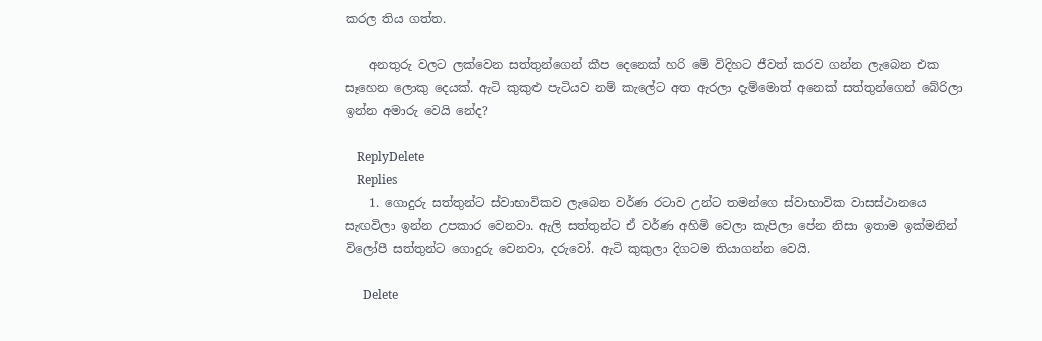කරල තිය ගත්ත.

    අනතුරු වලට ලක්වෙන සත්තුන්ගෙන් කීප දෙනෙක් හරි මේ විදිහට ජීවත් කරව ගන්න ලැබෙන එක සෑහෙන ලොකු දෙයක්. ඇටි කුකුළු පැටියව නම් කැලේට අත ඇරලා දැම්මොත් අනෙක් සත්තුන්ගෙන් බේරිලා ඉන්න අමාරු වෙයි නේද?

    ReplyDelete
    Replies
    1. ගොදුරු සත්තුන්ට ස්වාභාවිකව ලැබෙන වර්ණ රටාව උන්ට තමන්ගෙ ස්වාභාවික වාසස්ථානයෙ සැඟවිලා ඉන්න උපකාර වෙනවා. ඇලි සත්තුන්ට ඒ වර්ණ අහිමි වෙලා කැපිලා පේන නිසා ඉතාම ඉක්මනින් විලෝපී සත්තුන්ට ගොදුරු වෙනවා, දරුවෝ. ඇටි කුකුලා දිගටම තියාගන්න වෙයි.

      Delete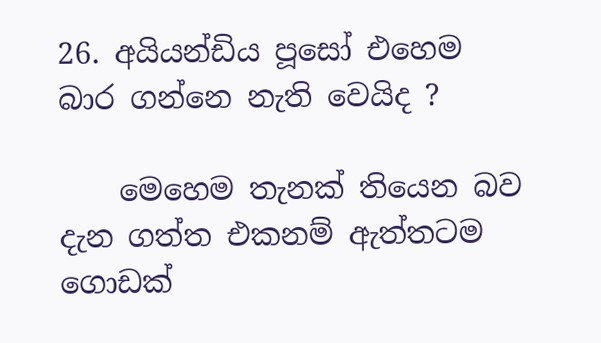26. අයියන්ඩිය පූසෝ එහෙම බාර ගන්නෙ නැති වෙයිද ?

    මෙහෙම තැනක් තියෙන බව දැන ගත්ත එකනම් ඇත්තටම ගොඩක්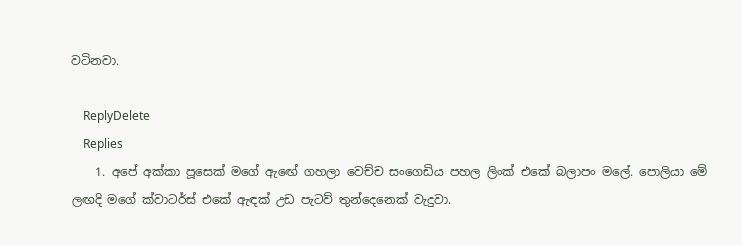වටිනවා.

    ReplyDelete
    Replies
    1. අපේ අක්කා පූසෙක් මගේ ඇඟේ ගහලා වෙච්ච සංගෙඩිය පහල ලිංක් එකේ බලාපං මලේ. පොලියා මේ ලඟදි මගේ ක්වාටර්ස් එකේ ඇඳක් උඩ පැටව් තුන්දෙනෙක් වැදුවා.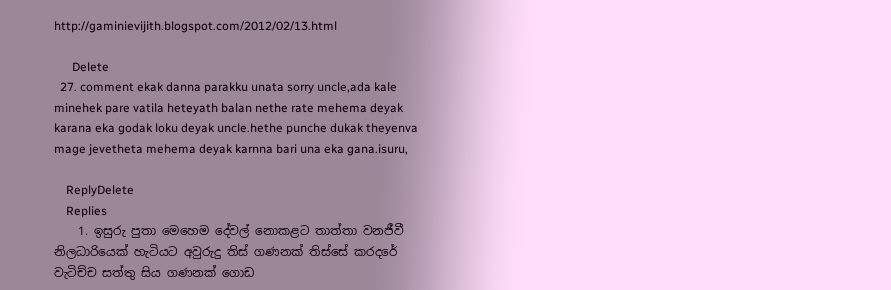http://gaminievijith.blogspot.com/2012/02/13.html

      Delete
  27. comment ekak danna parakku unata sorry uncle,ada kale minehek pare vatila heteyath balan nethe rate mehema deyak karana eka godak loku deyak uncle.hethe punche dukak theyenva mage jevetheta mehema deyak karnna bari una eka gana.isuru,

    ReplyDelete
    Replies
    1. ඉසුරු පුතා මෙහෙම දේවල් නොකළට තාත්තා වනජීවී නිලධාරියෙක් හැටියට අවුරුදු තිස් ගණනක් තිස්සේ කරදරේ වැටිච්ච සත්තු සිය ගණනක් ගොඩ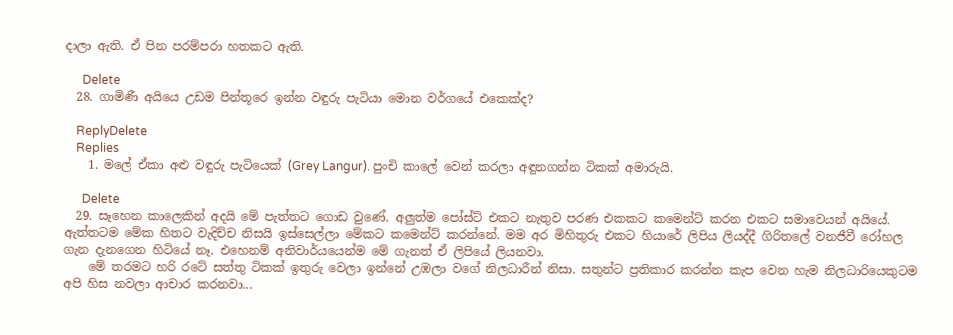දාලා ඇති. ඒ පින පරම්පරා හතකට ඇති.

      Delete
  28. ගාමිණී අයියෙ උඩම පින්තූරෙ ඉන්න වඳුරු පැටියා මොන වර්ගයේ එකෙක්ද?

    ReplyDelete
    Replies
    1. මලේ ඒකා අළු වඳුරු පැටියෙක් (Grey Langur). පුංචි කාලේ වෙන් කරලා අඳුනගන්න ටිකක් අමාරුයි.

      Delete
  29. සෑහෙන කාලෙකින් අදයි මේ පැත්තට ගොඩ වුණේ. අලුත්ම පෝස්ට් එකට නැතුව පරණ එකකට කමෙන්ට් කරන එකට සමාවෙයන් අයියේ. ඇත්තටම මේක හිතට වැදිච්ච නිසයි ඉස්සෙල්ලා මේකට කමෙන්ට් කරන්නේ. මම අර මිහිතුරු එකට හියාරේ ලිපිය ලියද්දී ගිරිතලේ වනජීවී රෝහල ගැන දැනගෙන හිටියේ නෑ. එහෙනම් අනිවාර්යයෙන්ම මේ ගැනත් ඒ ලිපියේ ලියනවා.
    මේ තරමට හරි රටේ සත්තු ටිකක් ඉතුරු වෙලා ඉන්නේ උඹලා වගේ නිලධාරීන් නිසා. සතුන්ට ප්‍රතිකාර කරන්න කැප වෙන හැම නිලධාරියෙකුටම අපි හිස නවලා ආචාර කරනවා...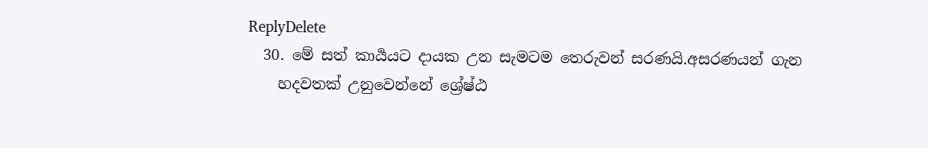ReplyDelete
  30. මේ සත් කාර්‍යයට දායක උන සැමටම තෙරුවන් සරණයි.අසරණයන් ගැන
    හදවතක් උනුවෙන්නේ ශ්‍රේෂ්ඨ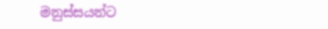මනුස්සයන්ට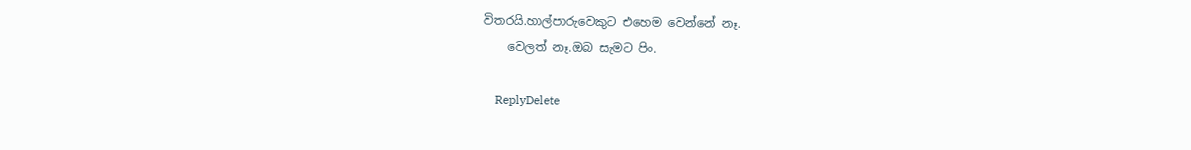විතරයි.හාල්පාරුවෙකුට එහෙම වෙන්නේ නෑ.
    වෙලත් නෑ.ඔබ සැමට පිං.

    ReplyDelete